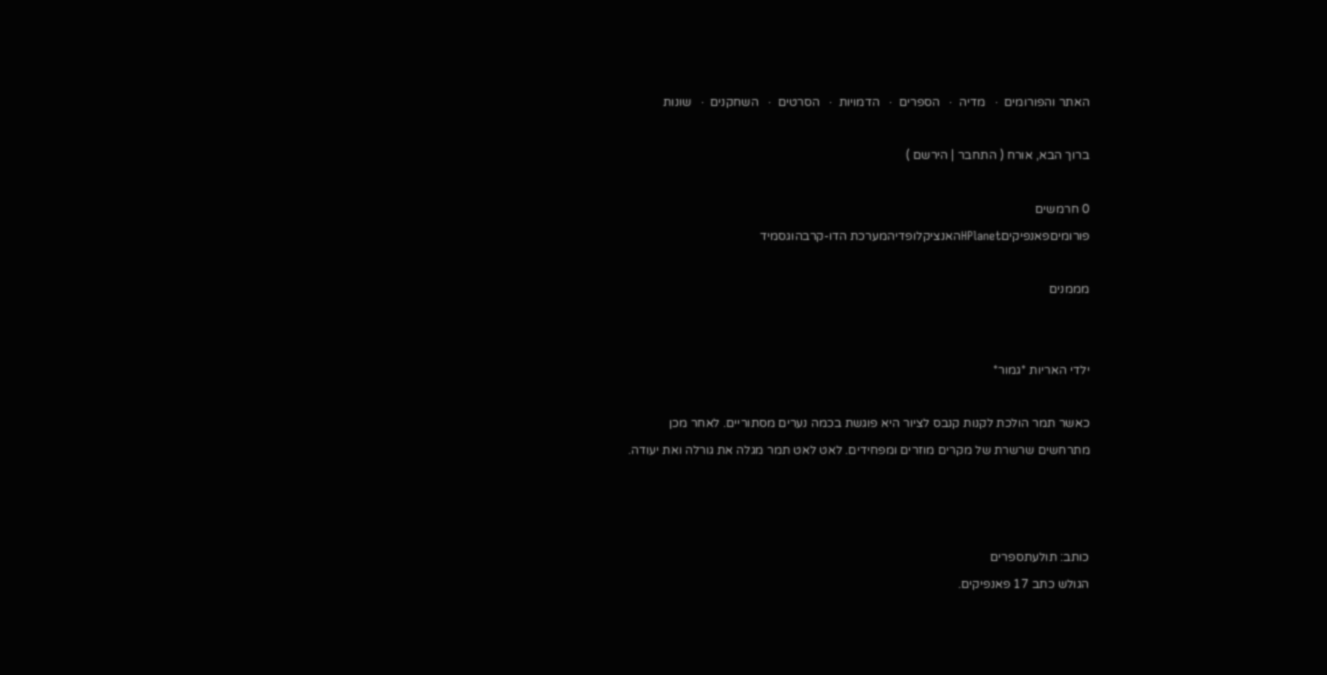האתר והפורומים  ·   מדיה  ·   הספרים  ·   הדמויות  ·   הסרטים  ·   השחקנים  ·   שונות

ברוך הבא, אורח ( התחבר | הירשם )

0 חרמשים
פורומיםפאנפיקיםHPlanetהאנציקלופדיהמערכת הדו-קרבהוגסמיד

מממנים


ילדי האריות *גמור*

כאשר תמר הולכת לקנות קנבס לציור היא פוגשת בכמה נערים מסתוריים. לאחר מכן
מתרחשים שרשרת של מקרים מוזרים ומפחידים. לאט לאט תמר מגלה את גורלה ואת יעודה.



כותב: תולעתספרים
הגולש כתב 17 פאנפיקים.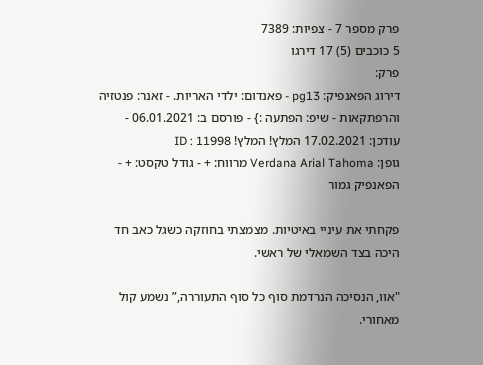פרק מספר 7 - צפיות: 7389
5 כוכבים (5) 17 דירגו
פרק:
דירוג הפאנפיק: pg13 - פאנדום: ילדי האריות. - זאנר: פנטזיה והרפתקאות - שיפ: הפתעה :} - פורסם ב: 06.01.2021 - עודכן: 17.02.2021 המלץ! המלץ! ID : 11998
גופן: Verdana Arial Tahoma מרווח: + - גודל טקסט: + -
הפאנפיק גמור

פקחתי את עיניי באיטיות. מצמצתי בחוזקה כשגל כאב חד היכה בצד השמאלי של ראשי.

"אוו, הנסיכה הנרדמת סוף כל סוף התעוררה,” נשמע קול מאחורי.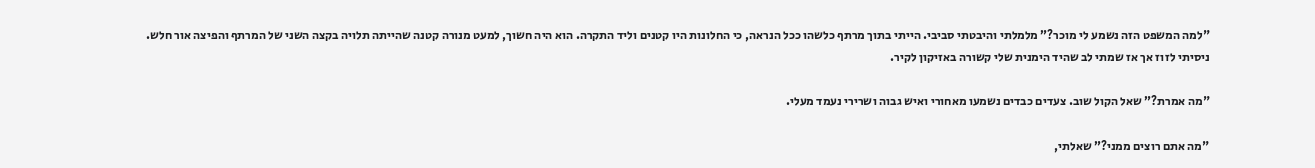"למה המשפט הזה נשמע לי מוכר?” מלמלתי והיבטתי סביבי. הייתי בתוך מרתף כלשהו ככל הנראה, כי החלונות היו קטנים וליד התקרה. הוא היה חשוך, למעט מנורה קטנה שהייתה תלויה בקצה השני של המרתף והפיצה אור חלש. ניסיתי לזוז אך אז שמתי לב שהיד הימנית שלי קשורה באזיקון לקיר.

"מה אמרת?” שאל הקול שוב. צעדים כבדים נשמעו מאחורי ואיש גבוה ושרירי נעמד מעלי.

"מה אתם רוצים ממני?” שאלתי,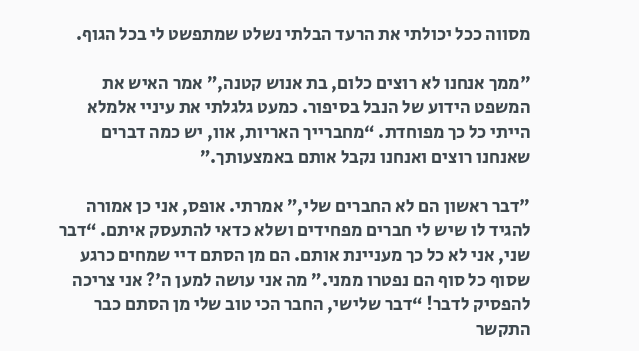מסווה ככל יכולתי את הרעד הבלתי נשלט שמתפשט לי בכל הגוף.

"ממך אנחנו לא רוצים כלום, בת אנוש קטנה,” אמר האיש את המשפט הידוע של הנבל בסיפור. כמעט גלגלתי את עיניי אלמלא הייתי כל כך מפוחדת. “מחברייך האריות, אוו, יש כמה דברים שאנחנו רוצים ואנחנו נקבל אותם באמצעותך.”

"דבר ראשון הם לא החברים שלי,” אמרתי. אופס, אני כן אמורה להגיד לו שיש לי חברים מפחידים ושלא כדאי להתעסק איתם. “דבר שני, אני לא כל כך מעניינת אותם. הם מן הסתם דיי שמחים כרגע שסוף כל סוף הם נפטרו ממני.” מה אני עושה למען ה'? אני צריכה להפסיק לדבר! “דבר שלישי, החבר הכי טוב שלי מן הסתם כבר התקשר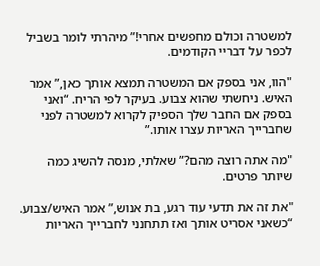למשטרה וכולם מחפשים אחרי!” מיהרתי לומר בשביל לכפר על דבריי הקודמים.

"הוו, אני בספק אם המשטרה תמצא אותך כאן,” אמר האיש. ניחשתי שהוא צבוע. בעיקר לפי הריח. “ואני בספק אם החבר שלך הספיק לקרוא למשטרה לפני שחברייך האריות עצרו אותו.”

"מה אתה רוצה מהם?” שאלתי, מנסה להשיג כמה שיותר פרטים.

"את זה את תדעי עוד רגע, בת אנוש,” אמר האיש/צבוע. “כשאני אסריט אותך ואז תתחנני לחברייך האריות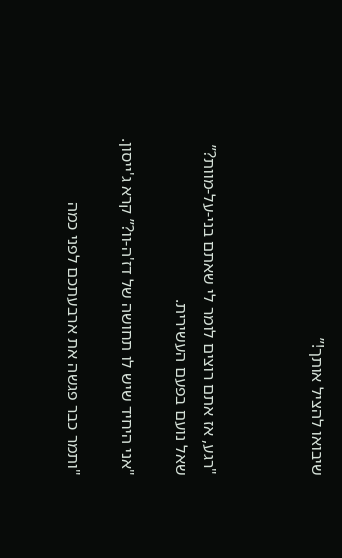שיבואו להציל אותך!”



"רגע, אז אתם רוצים לומר לי שאתם בני-על-מוות?” שאל נועם בפעם העשירית.

"אני היחיד שיש לו תחושה של דז'ה-וו?” קרא ג'ייסון.

"ותמר כבר פגשה את ארבעתכם לפני כמה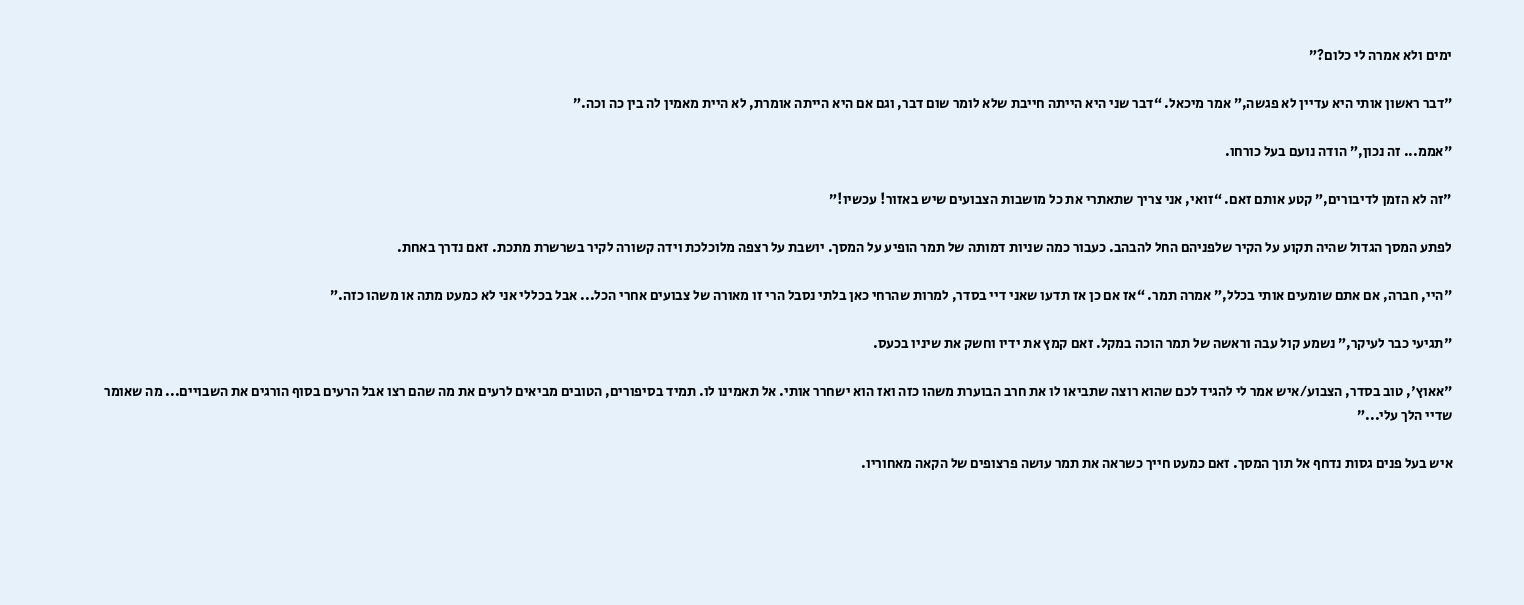ימים ולא אמרה לי כלום?”

"דבר ראשון אותי היא עדיין לא פגשה,” אמר מיכאל. “דבר שני היא הייתה חייבת שלא לומר שום דבר, וגם אם היא הייתה אומרת, לא היית מאמין לה בין כה וכה.”

"אממ... זה נכון,” הודה נועם בעל כורחו.

"זה לא הזמן לדיבורים,” קטע אותם זאם. “זואי, אני צריך שתאתרי את כל מושבות הצבועים שיש באזור! עכשיו!”

לפתע המסך הגדול שהיה תקוע על הקיר שלפניהם החל להבהב. כעבור כמה שניות דמותה של תמר הופיע על המסך. יושבת על רצפה מלוכלכת וידה קשורה לקיר בשרשרת מתכת. זאם נדרך באחת.

"היי, חברה, אם אתם שומעים אותי בכלל,” אמרה תמר. “אז אם כן אז תדעו שאני דיי בסדר, למרות שהרחי כאן בלתי נסבל הרי זו מאורה של צבועים אחרי הכל... אבל בכללי אני לא כמעט מתה או משהו כזה.”

"תגיעי כבר לעיקר,” נשמע קול עבה וראשה של תמר הוכה במקל. זאם קמץ את ידיו וחשק את שיניו בכעס.

"אאוץ', טוב בסדר, הצבוע/איש אמר לי להגיד לכם שהוא רוצה שתביאו לו את חרב הבוערת משהו כזה ואז הוא ישחרר אותי. אל תאמינו לו. תמיד בסיפורים, הטובים מביאים לרעים את מה שהם רצו אבל הרעים בסוף הורגים את השבויים... מה שאומר שדיי הלך עלי...”

איש בעל פנים גסות נדחף אל תוך המסך. זאם כמעט חייך כשראה את תמר עושה פרצופים של הקאה מאחוריו.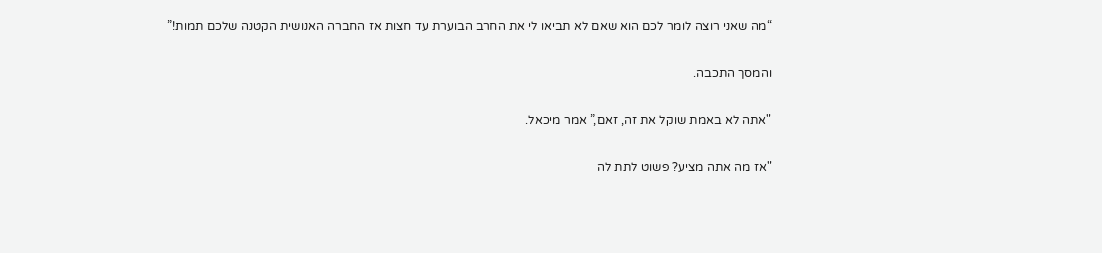“מה שאני רוצה לומר לכם הוא שאם לא תביאו לי את החרב הבוערת עד חצות אז החברה האנושית הקטנה שלכם תמות!”

והמסך התכבה.

"אתה לא באמת שוקל את זה, זאם,” אמר מיכאל.

"אז מה אתה מציע? פשוט לתת לה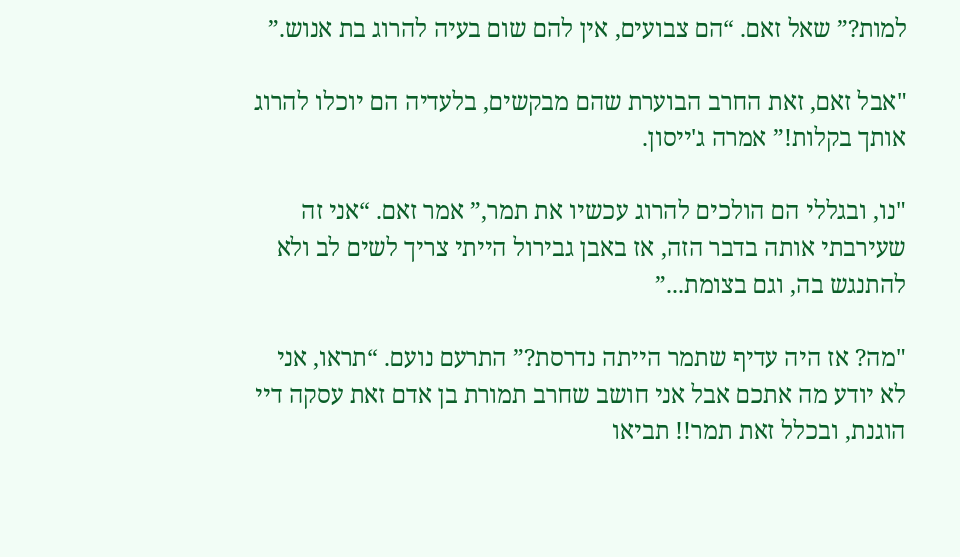למות?” שאל זאם. “הם צבועים, אין להם שום בעיה להרוג בת אנוש.”

"אבל זאם, זאת החרב הבוערת שהם מבקשים, בלעדיה הם יוכלו להרוג אותך בקלות!” אמרה ג'ייסון.

"נו, ובגללי הם הולכים להרוג עכשיו את תמר,” אמר זאם. “אני זה שעירבתי אותה בדבר הזה, אז באבן גבירול הייתי צריך לשים לב ולא להתנגש בה, וגם בצומת...”

"מה? אז היה עדיף שתמר הייתה נדרסת?” התרעם נועם. “תראו, אני לא יודע מה אתכם אבל אני חושב שחרב תמורת בן אדם זאת עסקה דיי הוגנת, ובכלל זאת תמר!! תביאו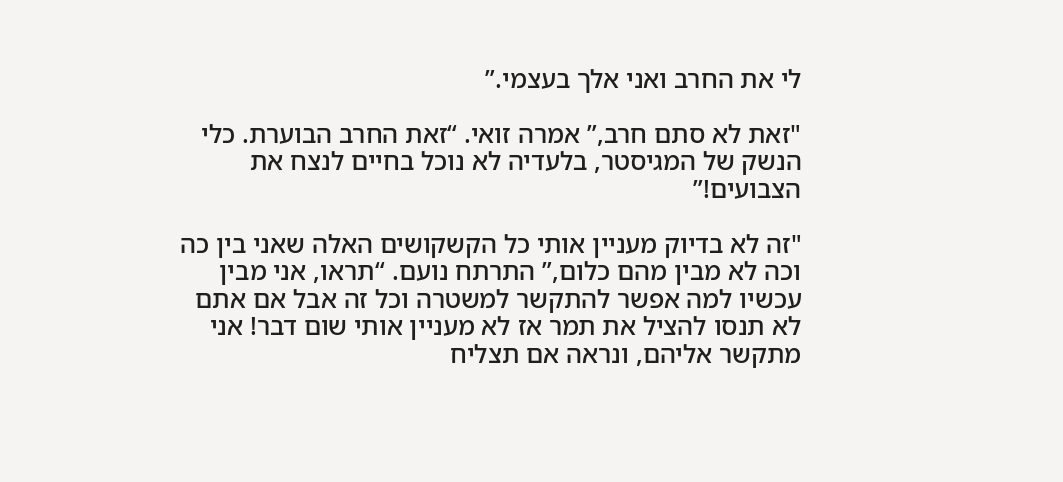לי את החרב ואני אלך בעצמי.”

"זאת לא סתם חרב,” אמרה זואי. “זאת החרב הבוערת. כלי הנשק של המגיסטר, בלעדיה לא נוכל בחיים לנצח את הצבועים!”

"זה לא בדיוק מעניין אותי כל הקשקושים האלה שאני בין כה וכה לא מבין מהם כלום,” התרתח נועם. “תראו, אני מבין עכשיו למה אפשר להתקשר למשטרה וכל זה אבל אם אתם לא תנסו להציל את תמר אז לא מעניין אותי שום דבר! אני מתקשר אליהם, ונראה אם תצליח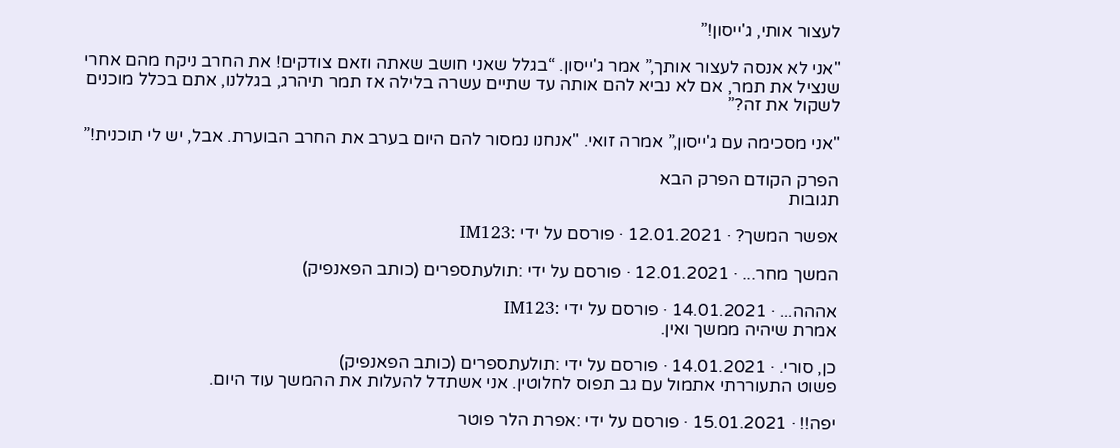לעצור אותי, ג'ייסון!”

"אני לא אנסה לעצור אותך,” אמר ג'ייסון. “בגלל שאני חושב שאתה וזאם צודקים! את החרב ניקח מהם אחרי שנציל את תמר, אם לא נביא להם אותה עד שתיים עשרה בלילה אז תמר תיהרג, בגללנו, אתם בכלל מוכנים לשקול את זה?”

"אני מסכימה עם ג'ייסון,” אמרה זואי. "אנחנו נמסור להם היום בערב את החרב הבוערת. אבל, יש לי תוכנית!”

הפרק הקודם הפרק הבא
תגובות

אפשר המשך? · 12.01.2021 · פורסם על ידי :IM123

המשך מחר... · 12.01.2021 · פורסם על ידי :תולעתספרים (כותב הפאנפיק)

אההה... · 14.01.2021 · פורסם על ידי :IM123
אמרת שיהיה ממשך ואין.

כן, סורי. · 14.01.2021 · פורסם על ידי :תולעתספרים (כותב הפאנפיק)
פשוט התעוררתי אתמול עם גב תפוס לחלוטין. אני אשתדל להעלות את ההמשך עוד היום.

יפה!! · 15.01.2021 · פורסם על ידי :אפרת הלר פוטר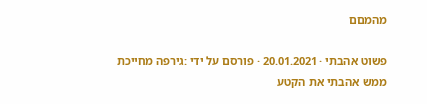מהמםם

פשוט אהבתי · 20.01.2021 · פורסם על ידי :גירפה מחייכת
ממש אהבתי את הקטע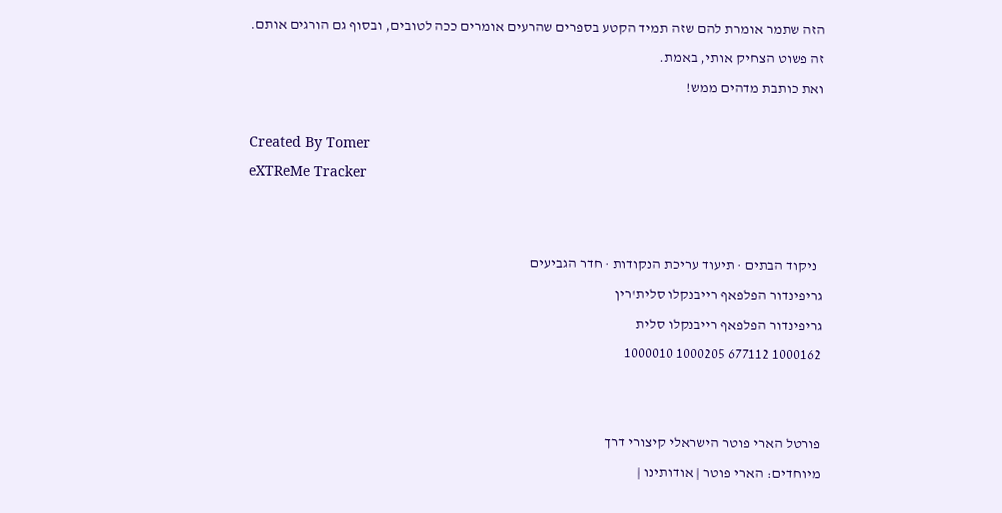הזה שתמר אומרת להם שזה תמיד הקטע בספרים שהרעים אומרים ככה לטובים, ובסוף גם הורגים אותם.
זה פשוט הצחיק אותי, באמת.
ואת כותבת מדהים ממש!

Created By Tomer
eXTReMe Tracker


  ניקוד הבתים · תיעוד עריכת הנקודות · חדר הגביעים
גריפינדור הפלפאף רייבנקלו סלית'רין
גריפינדור הפלפאף רייבנקלו סלית
1000162 677112 1000205 1000010


פורטל הארי פוטר הישראלי קיצורי דרך
מיוחדים: הארי פוטר | אודותינו |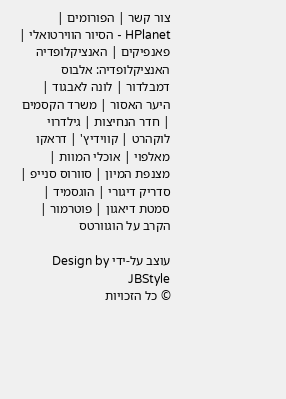צור קשר | הפורומים | HPlanet - הסיור הווירטואלי | פאנפיקים | האנציקלופדיה
האנציקלופדיה: אלבוס דמבלדור | לונה לאבגוד | היער האסור | משרד הקסמים | חדר הנחיצות | גילדרוי לוקהרט | קווידיץ' | דראקו מאלפוי | אוכלי המוות | מצנפת המיון | סוורוס סנייפ | סדריק דיגורי | הוגסמיד | סמטת דיאגון | פוטרמור | הקרב על הוגוורטס

עוצב על-ידי Design by JBStyle
© כל הזכויות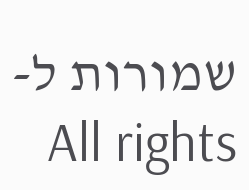שמורות ל-All rights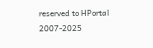reserved to HPortal
2007-2025